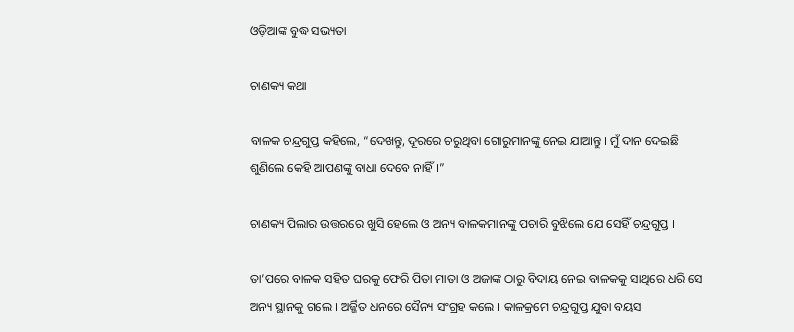ଓଡ଼ିଆଙ୍କ ବୁଦ୍ଧ ସଭ୍ୟତା

ଚାଣକ୍ୟ କଥା

ବାଳକ ଚନ୍ଦ୍ରଗୁପ୍ତ କହିଲେ, “ଦେଖନ୍ତୁ, ଦୂରରେ ଚରୁଥିବା ଗୋରୁମାନଙ୍କୁ ନେଇ ଯାଆନ୍ତୁ । ମୁଁ ଦାନ ଦେଇଛି ଶୁଣିଲେ କେହି ଆପଣଙ୍କୁ ବାଧା ଦେବେ ନାହିଁ ।”

ଚାଣକ୍ୟ ପିଲାର ଉତ୍ତରରେ ଖୁସି ହେଲେ ଓ ଅନ୍ୟ ବାଳକମାନଙ୍କୁ ପଚାରି ବୁଝିଲେ ଯେ ସେହିଁ ଚନ୍ଦ୍ରଗୁପ୍ତ ।

ତା’ପରେ ବାଳକ ସହିତ ଘରକୁ ଫେରି ପିତା ମାତା ଓ ଅଜାଙ୍କ ଠାରୁ ବିଦାୟ ନେଇ ବାଳକକୁ ସାଥିରେ ଧରି ସେ ଅନ୍ୟ ସ୍ଥାନକୁ ଗଲେ । ଅର୍ଜ୍ଜିତ ଧନରେ ସୈନ୍ୟ ସଂଗ୍ରହ କଲେ । କାଳକ୍ରମେ ଚନ୍ଦ୍ରଗୁପ୍ତ ଯୁବା ବୟସ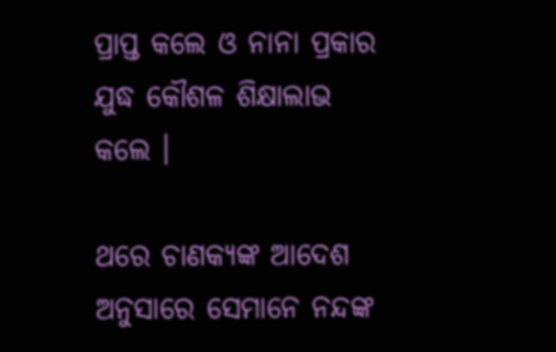ପ୍ରାପ୍ତ କଲେ ଓ ନାନା ପ୍ରକାର ଯୁଦ୍ଧ କୌଶଳ ଶିକ୍ଷାଲାଭ କଲେ ।

ଥରେ ଚାଣକ୍ୟଙ୍କ ଆଦେଶ ଅନୁସାରେ ସେମାନେ ନନ୍ଦଙ୍କ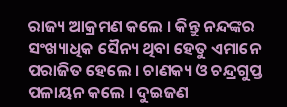ରାଜ୍ୟ ଆକ୍ରମଣ କଲେ । କିନ୍ତୁ ନନ୍ଦଙ୍କର ସଂଖ୍ୟାଧିକ ସୈନ୍ୟ ଥିବା ହେତୁ ଏମାନେ ପରାଜିତ ହେଲେ । ଚାଣକ୍ୟ ଓ ଚନ୍ଦ୍ରଗୁପ୍ତ ପଳାୟନ କଲେ । ଦୁଇଜଣ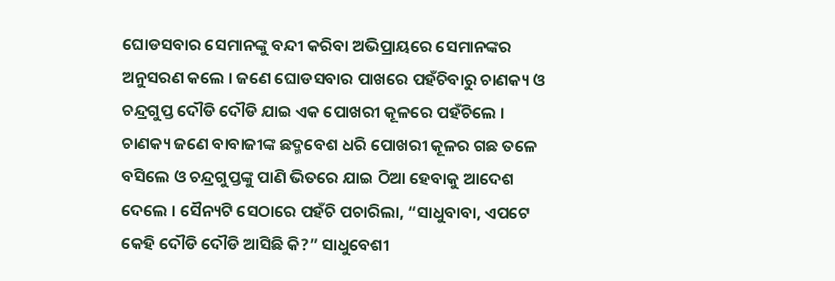ଘୋଡସବାର ସେମାନଙ୍କୁ ବନ୍ଦୀ କରିବା ଅଭିପ୍ରାୟରେ ସେମାନଙ୍କର ଅନୁସରଣ କଲେ । ଜଣେ ଘୋଡସବାର ପାଖରେ ପହଁଚିବାରୁ ଚାଣକ୍ୟ ଓ ଚନ୍ଦ୍ରଗୁପ୍ତ ଦୌଡି ଦୌଡି ଯାଇ ଏକ ପୋଖରୀ କୂଳରେ ପହଁଚିଲେ । ଚାଣକ୍ୟ ଜଣେ ବାବାଜୀଙ୍କ ଛଦ୍ମବେଶ ଧରି ପୋଖରୀ କୂଳର ଗଛ ତଳେ ବସିଲେ ଓ ଚନ୍ଦ୍ରଗୁପ୍ତଙ୍କୁ ପାଣି ଭିତରେ ଯାଇ ଠିଆ ହେବାକୁ ଆଦେଶ ଦେଲେ । ସୈନ୍ୟଟି ସେଠାରେ ପହଁଚି ପଚାରିଲା, “ସାଧୁବାବା, ଏପଟେ କେହି ଦୌଡି ଦୌଡି ଆସିଛି କି?” ସାଧୁବେଶୀ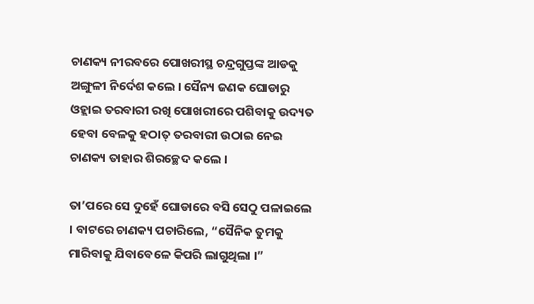ଚାଣକ୍ୟ ନୀରବରେ ପୋଖରୀସ୍ଥ ଚନ୍ଦ୍ରଗୁପ୍ତଙ୍କ ଆଡକୁ ଅଙ୍ଗୁଳୀ ନିର୍ଦେଶ କଲେ । ସୈନ୍ୟ ଜଣକ ଘୋଡାରୁ ଓହ୍ଲାଇ ତରବାରୀ ରଖି ପୋଖରୀରେ ପଶିବାକୁ ଉଦ୍ୟତ ହେବା ବେଳକୁ ହଠାତ୍ ତରବାରୀ ଉଠାଇ ନେଇ ଚାଣକ୍ୟ ତାହାର ଶିରଚ୍ଛେଦ କଲେ ।

ତା’ପରେ ସେ ଦୁହେଁ ଘୋଡାରେ ବସି ସେଠୁ ପଳାଇଲେ । ବାଟରେ ଚାଣକ୍ୟ ପଚାରିଲେ, “ସୈନିକ ତୁମକୁ ମାରିବାକୁ ଯିବାବେଳେ କିପରି ଲାଗୁଥିଲା ।”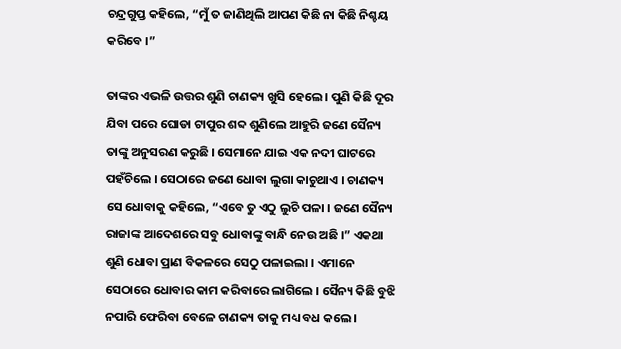ଚନ୍ଦ୍ରଗୁପ୍ତ କହିଲେ, “ମୁଁ ତ ଜାଣିଥିଲି ଆପଣ କିଛି ନା କିଛି ନିଶ୍ଚୟ କରିବେ ।”

ତାଙ୍କର ଏଭଳି ଉତ୍ତର ଶୁଣି ଚାଣକ୍ୟ ଖୁସି ହେଲେ । ପୁଣି କିଛି ଦୂର ଯିବା ପରେ ଘୋଡା ଟାପୁର ଶବ୍ଦ ଶୁଣିଲେ ଆହୁରି ଜଣେ ସୈନ୍ୟ ତାଙ୍କୁ ଅନୁସରଣ କରୁଛି । ସେମାନେ ଯାଇ ଏକ ନଦୀ ଘାଟରେ ପହଁଚିଲେ । ସେଠାରେ ଜଣେ ଧୋବା ଲୁଗା କାଚୁଥାଏ । ଚାଣକ୍ୟ ସେ ଧୋବାକୁ କହିଲେ, “ଏବେ ତୁ ଏଠୁ ଲୁଚି ପଳା । ଜଣେ ସୈନ୍ୟ ରାଜାଙ୍କ ଆଦେଶରେ ସବୁ ଧୋବାଙ୍କୁ ବାନ୍ଧି ନେଉ ଅଛି ।” ଏକଥା ଶୁଣି ଧୋବା ପ୍ରାଣ ବିକଳରେ ସେଠୁ ପଳାଇଲା । ଏମାନେ ସେଠାରେ ଧୋବାର କାମ କରିବାରେ ଲାଗିଲେ । ସୈନ୍ୟ କିଛି ବୁଝି ନପାରି ଫେରିବା ବେଳେ ଚାଣକ୍ୟ ତାକୁ ମଧ୍ୟ ବଧ କଲେ ।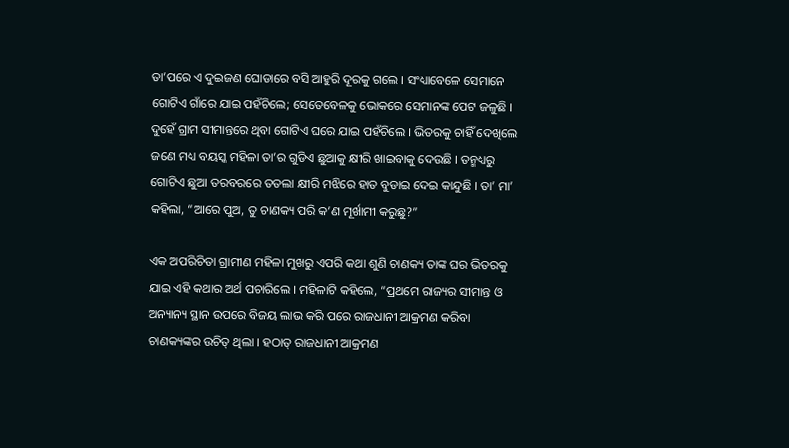ତା’ପରେ ଏ ଦୁଇଜଣ ଘୋଡାରେ ବସି ଆହୁରି ଦୂରକୁ ଗଲେ । ସଂଧ୍ୟାବେଳେ ସେମାନେ ଗୋଟିଏ ଗାଁରେ ଯାଇ ପହଁଚିଲେ; ସେତେବେଳକୁ ଭୋକରେ ସେମାନଙ୍କ ପେଟ ଜଳୁଛି । ଦୁହେଁ ଗ୍ରାମ ସୀମାନ୍ତରେ ଥିବା ଗୋଟିଏ ଘରେ ଯାଇ ପହଁଚିଲେ । ଭିତରକୁ ଚାହିଁ ଦେଖିଲେ ଜଣେ ମଧ୍ୟ ବୟସ୍କ ମହିଳା ତା’ର ଗୁଡିଏ ଛୁଆକୁ କ୍ଷୀରି ଖାଇବାକୁ ଦେଉଛି । ତନ୍ମଧ୍ୟରୁ ଗୋଟିଏ ଛୁଆ ତରବରରେ ତତଲା କ୍ଷୀରି ମଝିରେ ହାତ ବୁଡାଇ ଦେଇ କାନ୍ଦୁଛି । ତା’ ମା’ କହିଲା, “ଆରେ ପୁଅ, ତୁ ଚାଣକ୍ୟ ପରି କ’ଣ ମୂର୍ଖାମୀ କରୁଛୁ?”

ଏକ ଅପରିଚିତା ଗ୍ରାମୀଣ ମହିଳା ମୁଖରୁ ଏପରି କଥା ଶୁଣି ଚାଣକ୍ୟ ତାଙ୍କ ଘର ଭିତରକୁ ଯାଇ ଏହି କଥାର ଅର୍ଥ ପଚାରିଲେ । ମହିଳାଟି କହିଲେ, “ପ୍ରଥମେ ରାଜ୍ୟର ସୀମାନ୍ତ ଓ ଅନ୍ୟାନ୍ୟ ସ୍ଥାନ ଉପରେ ବିଜୟ ଲାଭ କରି ପରେ ରାଜଧାନୀ ଆକ୍ରମଣ କରିବା ଚାଣକ୍ୟଙ୍କର ଉଚିତ୍ ଥିଲା । ହଠାତ୍ ରାଜଧାନୀ ଆକ୍ରମଣ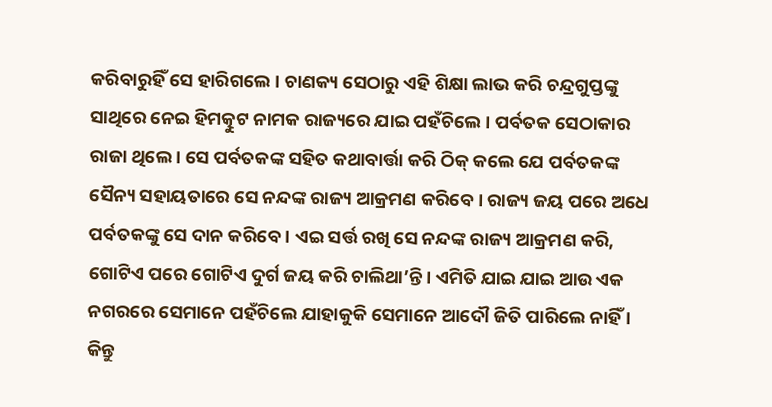କରିବାରୁହିଁ ସେ ହାରିଗଲେ । ଚାଣକ୍ୟ ସେଠାରୁ ଏହି ଶିକ୍ଷା ଲାଭ କରି ଚନ୍ଦ୍ରଗୁପ୍ତଙ୍କୁ ସାଥିରେ ନେଇ ହିମତ୍କୁଟ ନାମକ ରାଜ୍ୟରେ ଯାଇ ପହଁଚିଲେ । ପର୍ବତକ ସେଠାକାର ରାଜା ଥିଲେ । ସେ ପର୍ବତକଙ୍କ ସହିତ କଥାବାର୍ତ୍ତା କରି ଠିକ୍ କଲେ ଯେ ପର୍ବତକଙ୍କ ସୈନ୍ୟ ସହାୟତାରେ ସେ ନନ୍ଦଙ୍କ ରାଜ୍ୟ ଆକ୍ରମଣ କରିବେ । ରାଜ୍ୟ ଜୟ ପରେ ଅଧେ ପର୍ବତକଙ୍କୁ ସେ ଦାନ କରିବେ । ଏଇ ସର୍ତ୍ତ ରଖି ସେ ନନ୍ଦଙ୍କ ରାଜ୍ୟ ଆକ୍ରମଣ କରି, ଗୋଟିଏ ପରେ ଗୋଟିଏ ଦୁର୍ଗ ଜୟ କରି ଚାଲିଥା’ନ୍ତି । ଏମିତି ଯାଇ ଯାଇ ଆଉ ଏକ ନଗରରେ ସେମାନେ ପହଁଚିଲେ ଯାହାକୁକି ସେମାନେ ଆଦୌ ଜିତି ପାରିଲେ ନାହିଁ । କିନ୍ତୁ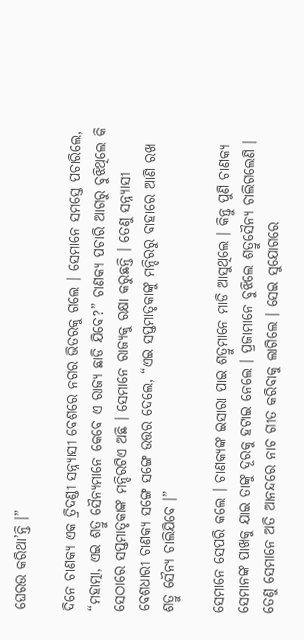ଘେରଉ କରିଥା’ନ୍ତି ।”

ଦିନେ ଚାଣକ୍ୟ ଏକ ତ୍ରିଦଣ୍ଡୀ ସନ୍ନ୍ୟାସୀ ବେଶରେ ନଗର ଭିତରକୁ ଗଲେ । ସେମାନେ ସମସ୍ତେ ପଚାରିଲେ, “ମହାତ୍ମା, ଏଇ ଶତ୍ରୁ ସୈନ୍ୟମାନେ କେବେ ଏ ରାଜ୍ୟ ଛାଡି ଯିବେ?” ଚାଣକ୍ୟ ପଚାରି ଆଗରୁ ବୁଝିଥିଲେ କି ସେଠାରେ ସପ୍ତମାତୃକାଙ୍କ ମନ୍ଦିରଟିଏ ଅଛି । ସେମାନେ ରାଜ୍ୟକୁ ରକ୍ଷା କରୁଛନ୍ତି । ତେଣୁ ସନ୍ନ୍ୟାସୀ ବେଶଧାରୀ ଚାଣକ୍ୟ ସଙ୍ଗେ ସଙ୍ଗେ ଉତ୍ତର ଦେଲେ, “ଏଇ ସପ୍ତମାତୃକାଙ୍କୁ ମନ୍ଦିରରୁ ବାହାରେ ଆଣି ରଖ ଶତ୍ରୁ ସୈନ୍ୟ ଚାଲିଯିବେ ।”

ସେମାନେ ସେପରି କଲେ । ଚାଣକ୍ୟଙ୍କ ଇସାରା ପାଇ ଶତ୍ରୁମାନେ ମାଡି ଆସୁଥିଲେ । କିନ୍ତୁ ପୁଣି ଚାଣକ୍ୟ ସେମାନଙ୍କ ପାଖକୁ ଯାଇ ତାଙ୍କୁ ଦୂରକୁ ହଟାଇ ନେଲେ । ପ୍ରଜାମାନେ ବୁଝିଲେ ଶତ୍ରୁସୈନ୍ୟ ଚାଲିଗଲେଣି । ତେଣୁ ସେମାନେ ଅତି ଆନନ୍ଦରେ ନାଚ ଗୀତ କରିବାକୁ ଲାଗିଲେ । ସେଇ ସୁଯୋଗରେ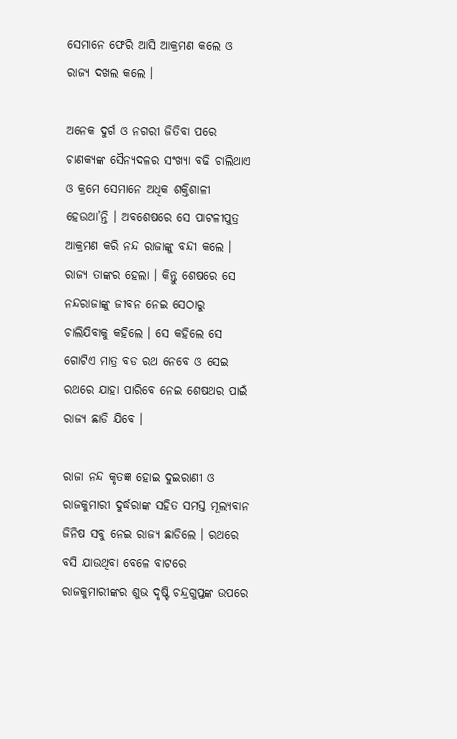ସେମାନେ ଫେରି ଆସି ଆକ୍ରମଣ କଲେ ଓ ରାଜ୍ୟ ଦଖଲ କଲେ ।

ଅନେକ ଦୁର୍ଗ ଓ ନଗରୀ ଜିତିବା ପରେ ଚାଣକ୍ୟଙ୍କ ସୈନ୍ୟଦଳର ସଂଖ୍ୟା ବଢି ଚାଲିଥାଏ ଓ କ୍ରମେ ସେମାନେ ଅଧିକ ଶକ୍ତିଶାଳୀ ହେଉଥା’ନ୍ତି । ଅବଶେଷରେ ସେ ପାଟଳୀପୁତ୍ର ଆକ୍ରମଣ କରି ନନ୍ଦ ରାଜାଙ୍କୁ ବନ୍ଦୀ କଲେ । ରାଜ୍ୟ ତାଙ୍କର ହେଲା । କିନ୍ତୁ ଶେଷରେ ସେ ନନ୍ଦରାଜାଙ୍କୁ ଜୀବନ ନେଇ ସେଠାରୁ ଚାଲିଯିବାକୁ କହିଲେ । ସେ କହିଲେ ସେ ଗୋଟିଏ ମାତ୍ର ବଡ ରଥ ନେବେ ଓ ସେଇ ରଥରେ ଯାହା ପାରିବେ ନେଇ ଶେଷଥର ପାଇଁ ରାଜ୍ୟ ଛାଡି ଯିବେ ।

ରାଜା ନନ୍ଦ କୃତଜ୍ଞ ହୋଇ ଦୁଇରାଣୀ ଓ ରାଜକୁମାରୀ ଦୁର୍ଦ୍ଧରାଙ୍କ ସହିତ ସମସ୍ତ ମୂଲ୍ୟବାନ ଜିନିଷ ସବୁ ନେଇ ରାଜ୍ୟ ଛାଡିଲେ । ରଥରେ ବସି ଯାଉଥିବା ବେଳେ ବାଟରେ ରାଜକୁମାରୀଙ୍କର ଶୁଭ ଦୃଷ୍ଟି ଚନ୍ଦ୍ରଗୁପ୍ତଙ୍କ ଉପରେ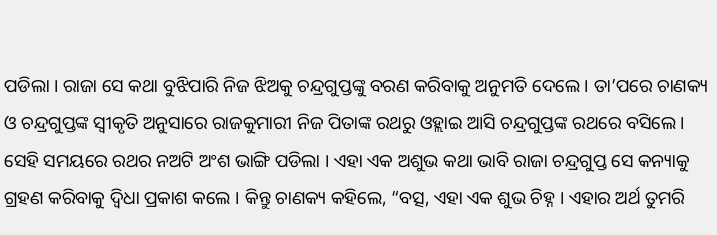ପଡିଲା । ରାଜା ସେ କଥା ବୁଝିପାରି ନିଜ ଝିଅକୁ ଚନ୍ଦ୍ରଗୁପ୍ତଙ୍କୁ ବରଣ କରିବାକୁ ଅନୁମତି ଦେଲେ । ତା’ପରେ ଚାଣକ୍ୟ ଓ ଚନ୍ଦ୍ରଗୁପ୍ତଙ୍କ ସ୍ୱୀକୃତି ଅନୁସାରେ ରାଜକୁମାରୀ ନିଜ ପିତାଙ୍କ ରଥରୁ ଓହ୍ଲାଇ ଆସି ଚନ୍ଦ୍ରଗୁପ୍ତଙ୍କ ରଥରେ ବସିଲେ । ସେହି ସମୟରେ ରଥର ନଅଟି ଅଂଶ ଭାଙ୍ଗି ପଡିଲା । ଏହା ଏକ ଅଶୁଭ କଥା ଭାବି ରାଜା ଚନ୍ଦ୍ରଗୁପ୍ତ ସେ କନ୍ୟାକୁ ଗ୍ରହଣ କରିବାକୁ ଦ୍ୱିଧା ପ୍ରକାଶ କଲେ । କିନ୍ତୁ ଚାଣକ୍ୟ କହିଲେ, “ବତ୍ସ, ଏହା ଏକ ଶୁଭ ଚିହ୍ନ । ଏହାର ଅର୍ଥ ତୁମରି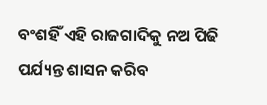ବଂଶହିଁ ଏହି ରାଜଗାଦିକୁ ନଅ ପିଢି ପର୍ଯ୍ୟନ୍ତ ଶାସନ କରିବ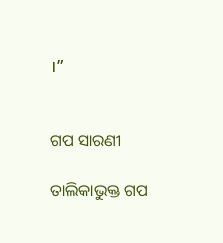।”


ଗପ ସାରଣୀ

ତାଲିକାଭୁକ୍ତ ଗପ